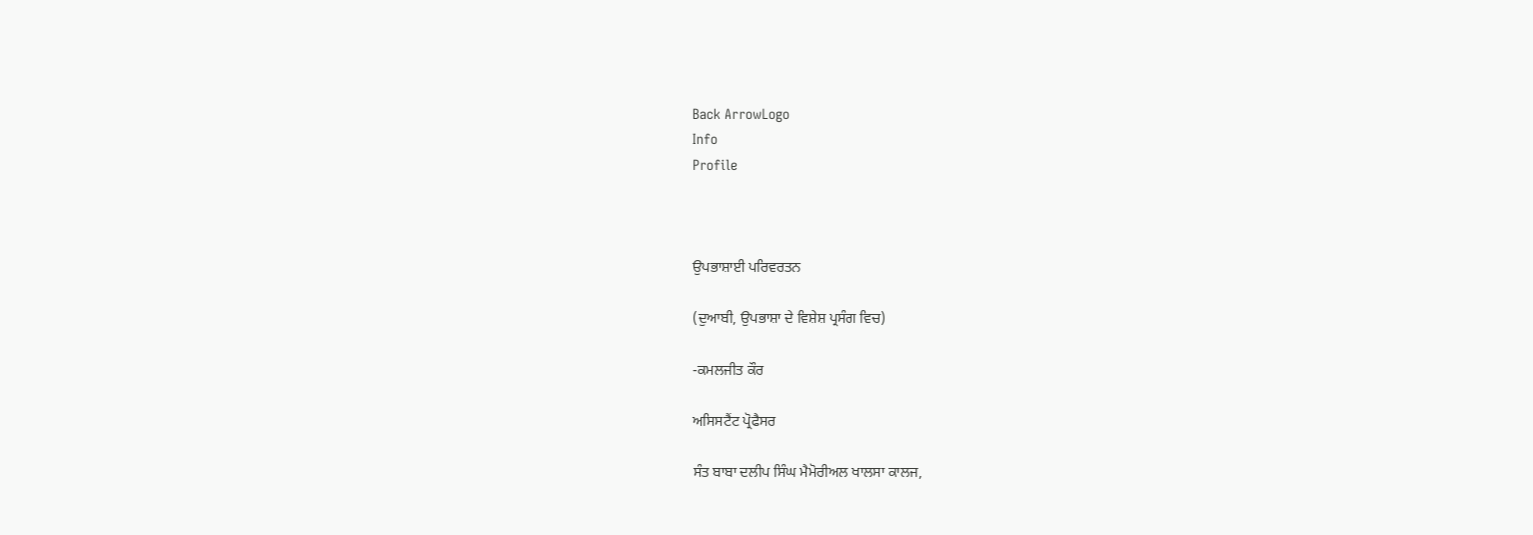Back ArrowLogo
Info
Profile



ਉਪਭਾਸ਼ਾਈ ਪਰਿਵਰਤਨ

(ਦੁਆਬੀ, ਉਪਭਾਸ਼ਾ ਦੇ ਵਿਸ਼ੇਸ਼ ਪ੍ਰਸੰਗ ਵਿਚ)

-ਕਮਲਜੀਤ ਕੌਰ

ਅਸਿਸਟੈਂਟ ਪ੍ਰੋਫੈਸਰ

ਸੰਤ ਬਾਬਾ ਦਲੀਪ ਸਿੰਘ ਮੈਮੋਰੀਅਲ ਖਾਲਸਾ ਕਾਲਜ,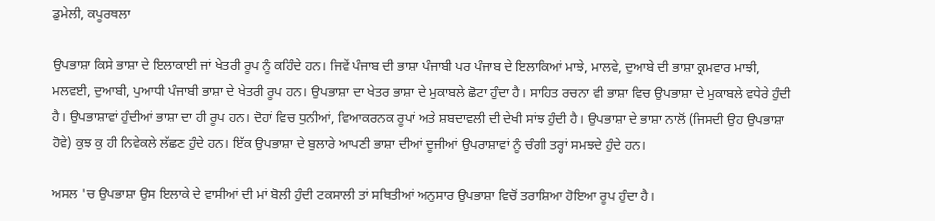ਡੁਮੇਲੀ, ਕਪੂਰਥਲਾ

ਉਪਭਾਸ਼ਾ ਕਿਸੇ ਭਾਸ਼ਾ ਦੇ ਇਲਾਕਾਈ ਜਾਂ ਖੇਤਰੀ ਰੂਪ ਨੂੰ ਕਹਿੰਦੇ ਹਨ। ਜਿਵੇਂ ਪੰਜਾਬ ਦੀ ਭਾਸ਼ਾ ਪੰਜਾਬੀ ਪਰ ਪੰਜਾਬ ਦੇ ਇਲਾਕਿਆਂ ਮਾਝੇ, ਮਾਲਵੇ, ਦੁਆਬੇ ਦੀ ਭਾਸ਼ਾ ਕ੍ਰਮਵਾਰ ਮਾਝੀ, ਮਲਵਈ, ਦੁਆਬੀ, ਪੁਆਧੀ ਪੰਜਾਬੀ ਭਾਸ਼ਾ ਦੇ ਖੇਤਰੀ ਰੂਪ ਹਨ। ਉਪਭਾਸ਼ਾ ਦਾ ਖੇਤਰ ਭਾਸ਼ਾ ਦੇ ਮੁਕਾਬਲੇ ਛੋਟਾ ਹੁੰਦਾ ਹੈ। ਸਾਹਿਤ ਰਚਨਾ ਵੀ ਭਾਸ਼ਾ ਵਿਚ ਉਪਭਾਸ਼ਾ ਦੇ ਮੁਕਾਬਲੇ ਵਧੇਰੇ ਹੁੰਦੀ ਹੈ। ਉਪਭਾਸ਼ਾਵਾਂ ਹੁੰਦੀਆਂ ਭਾਸ਼ਾ ਦਾ ਹੀ ਰੂਪ ਹਨ। ਦੋਹਾਂ ਵਿਚ ਧੁਨੀਆਂ, ਵਿਆਕਰਨਕ ਰੂਪਾਂ ਅਤੇ ਸ਼ਬਦਾਵਲੀ ਦੀ ਦੇਖੀ ਸਾਂਝ ਹੁੰਦੀ ਹੈ। ਉਪਭਾਸ਼ਾ ਦੇ ਭਾਸ਼ਾ ਨਾਲੋਂ (ਜਿਸਦੀ ਉਹ ਉਪਭਾਸ਼ਾ ਹੋਵੇ) ਕੁਝ ਕੁ ਹੀ ਨਿਵੇਕਲੇ ਲੱਛਣ ਹੁੰਦੇ ਹਨ। ਇੱਕ ਉਪਭਾਸ਼ਾ ਦੇ ਬੁਲਾਰੇ ਆਪਣੀ ਭਾਸ਼ਾ ਦੀਆਂ ਦੂਜੀਆਂ ਉਪਰਾਸ਼ਾਵਾਂ ਨੂੰ ਚੰਗੀ ਤਰ੍ਹਾਂ ਸਮਝਦੇ ਹੁੰਦੇ ਹਨ।

ਅਸਲ 'ਚ ਉਪਭਾਸ਼ਾ ਉਸ ਇਲਾਕੇ ਦੇ ਵਾਸੀਆਂ ਦੀ ਮਾਂ ਬੋਲੀ ਹੁੰਦੀ ਟਕਸਾਲੀ ਤਾਂ ਸਥਿਤੀਆਂ ਅਨੁਸਾਰ ਉਪਭਾਸ਼ਾ ਵਿਚੋਂ ਤਰਾਸ਼ਿਆ ਹੋਇਆ ਰੂਪ ਹੁੰਦਾ ਹੈ।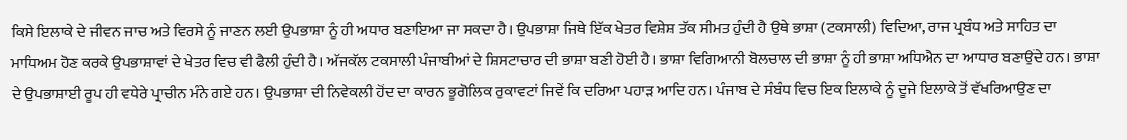ਕਿਸੇ ਇਲਾਕੇ ਦੇ ਜੀਵਨ ਜਾਚ ਅਤੇ ਵਿਰਸੇ ਨੂੰ ਜਾਣਨ ਲਈ ਉਪਭਾਸ਼ਾ ਨੂੰ ਹੀ ਅਧਾਰ ਬਣਾਇਆ ਜਾ ਸਕਦਾ ਹੈ। ਉਪਭਾਸ਼ਾ ਜਿਥੇ ਇੱਕ ਖੇਤਰ ਵਿਸ਼ੇਸ਼ ਤੱਕ ਸੀਮਤ ਹੁੰਦੀ ਹੈ ਉਥੇ ਭਾਸ਼ਾ (ਟਕਸਾਲੀ) ਵਿਦਿਆ, ਰਾਜ ਪ੍ਰਬੰਧ ਅਤੇ ਸਾਹਿਤ ਦਾ ਮਾਧਿਅਮ ਹੋਣ ਕਰਕੇ ਉਪਭਾਸ਼ਾਵਾਂ ਦੇ ਖੇਤਰ ਵਿਚ ਵੀ ਫੈਲੀ ਹੁੰਦੀ ਹੈ। ਅੱਜਕੱਲ ਟਕਸਾਲੀ ਪੰਜਾਬੀਆਂ ਦੇ ਸ਼ਿਸਟਾਚਾਰ ਦੀ ਭਾਸ਼ਾ ਬਣੀ ਹੋਈ ਹੈ। ਭਾਸ਼ਾ ਵਿਗਿਆਨੀ ਬੋਲਚਾਲ ਦੀ ਭਾਸ਼ਾ ਨੂੰ ਹੀ ਭਾਸ਼ਾ ਅਧਿਐਨ ਦਾ ਆਧਾਰ ਬਣਾਉਂਦੇ ਹਨ। ਭਾਸ਼ਾ ਦੇ ਉਪਭਾਸ਼ਾਈ ਰੂਪ ਹੀ ਵਧੇਰੇ ਪ੍ਰਾਚੀਨ ਮੰਨੇ ਗਏ ਹਨ। ਉਪਭਾਸ਼ਾ ਦੀ ਨਿਵੇਕਲੀ ਹੋਂਦ ਦਾ ਕਾਰਨ ਭੂਗੋਲਿਕ ਰੁਕਾਵਟਾਂ ਜਿਵੇਂ ਕਿ ਦਰਿਆ ਪਹਾੜ ਆਦਿ ਹਨ। ਪੰਜਾਬ ਦੇ ਸੰਬੰਧ ਵਿਚ ਇਕ ਇਲਾਕੇ ਨੂੰ ਦੂਜੇ ਇਲਾਕੇ ਤੋਂ ਵੱਖਰਿਆਉਣ ਦਾ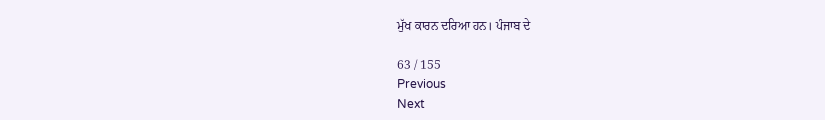ਮੁੱਖ ਕਾਰਨ ਦਰਿਆ ਹਨ। ਪੰਜਾਬ ਦੇ

63 / 155
Previous
Next